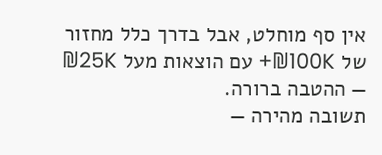אין סף מוחלט, אבל בדרך כלל מחזור של ₪100K+ עם הוצאות מעל ₪25K — ההטבה ברורה.
תשובה מהירה —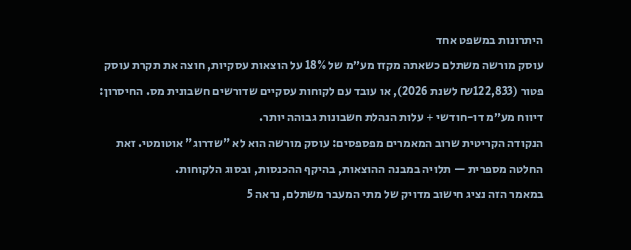היתרונות במשפט אחד
עוסק מורשה משתלם כשאתה מקזז מע״מ של 18% על הוצאות עסקיות, חוצה את תקרת עוסק פטור (₪122,833 לשנת 2026), או עובד עם לקוחות עסקיים שדורשים חשבונית מס. החיסרון: דיווח מע״מ דו-חודשי + עלות הנהלת חשבונות גבוהה יותר.
הנקודה הקריטית שרוב המאמרים מפספסים: עוסק מורשה הוא לא "שדרוג" אוטומטי. זאת החלטה מספרית — תלויה במבנה ההוצאות, בהיקף ההכנסות, ובסוג הלקוחות.
במאמר הזה נציג חישוב מדויק של מתי המעבר משתלם, נראה 5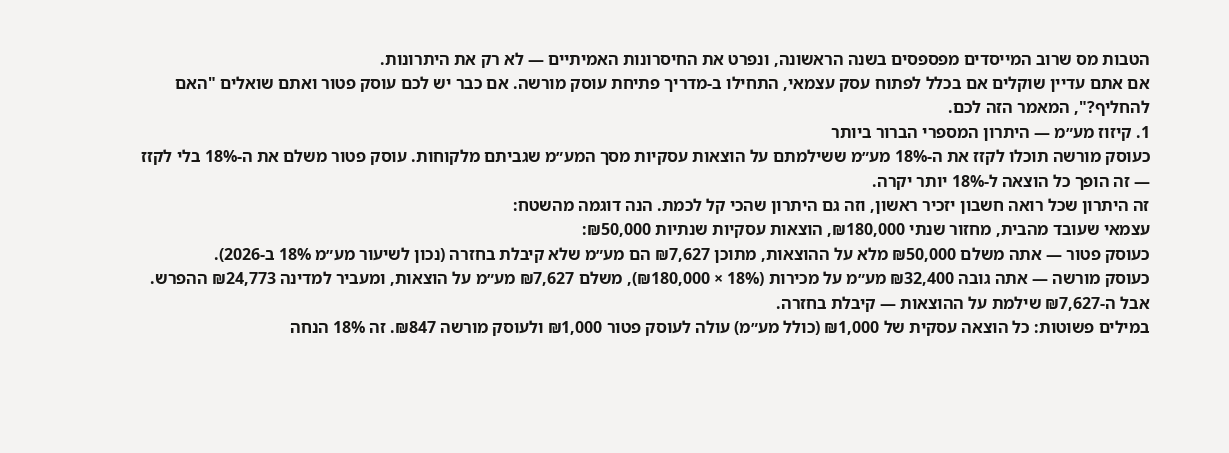הטבות מס שרוב המייסדים מפספסים בשנה הראשונה, ונפרט את החיסרונות האמיתיים — לא רק את היתרונות.
אם אתם עדיין שוקלים אם בכלל לפתוח עסק עצמאי, התחילו ב-מדריך פתיחת עוסק מורשה. אם כבר יש לכם עוסק פטור ואתם שואלים "האם להחליף?", המאמר הזה לכם.
1. קיזוז מע״מ — היתרון המספרי הברור ביותר
כעוסק מורשה תוכלו לקזז את ה-18% מע״מ ששילמתם על הוצאות עסקיות מסך המע״מ שגביתם מלקוחות. עוסק פטור משלם את ה-18% בלי לקזז — זה הופך כל הוצאה ל-18% יותר יקרה.
זה היתרון שכל רואה חשבון יזכיר ראשון, וזה גם היתרון שהכי קל לכמת. הנה דוגמה מהשטח:
עצמאי שעובד מהבית, מחזור שנתי ₪180,000, הוצאות עסקיות שנתיות ₪50,000:
כעוסק פטור — אתה משלם ₪50,000 מלא על ההוצאות, מתוכן ₪7,627 הם מע״מ שלא קיבלת בחזרה (נכון לשיעור מע״מ 18% ב-2026).
כעוסק מורשה — אתה גובה ₪32,400 מע״מ על מכירות (18% × ₪180,000), משלם ₪7,627 מע״מ על הוצאות, ומעביר למדינה ₪24,773 ההפרש. אבל ה-₪7,627 שילמת על ההוצאות — קיבלת בחזרה.
במילים פשוטות: כל הוצאה עסקית של ₪1,000 (כולל מע״מ) עולה לעוסק פטור ₪1,000 ולעוסק מורשה ₪847. זה 18% הנחה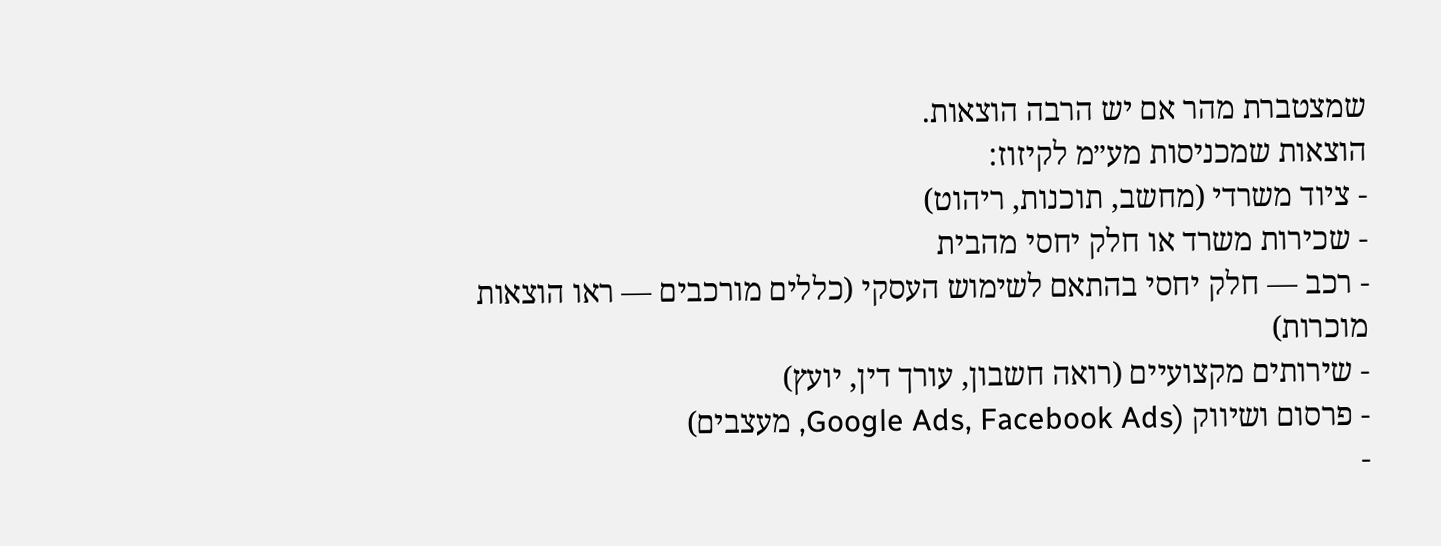שמצטברת מהר אם יש הרבה הוצאות.
הוצאות שמכניסות מע״מ לקיזוז:
- ציוד משרדי (מחשב, תוכנות, ריהוט)
- שכירות משרד או חלק יחסי מהבית
- רכב — חלק יחסי בהתאם לשימוש העסקי (כללים מורכבים — ראו הוצאות מוכרות)
- שירותים מקצועיים (רואה חשבון, עורך דין, יועץ)
- פרסום ושיווק (Google Ads, Facebook Ads, מעצבים)
-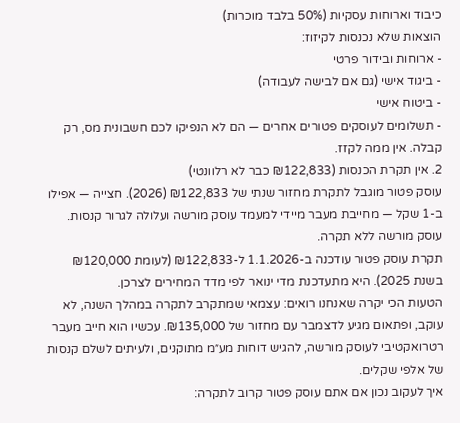כיבוד וארוחות עסקיות (50% בלבד מוכרות)
הוצאות שלא נכנסות לקיזוז:
- ארוחות ובידור פרטי
- ביגוד אישי (גם אם לבישה לעבודה)
- ביטוח אישי
- תשלומים לעוסקים פטורים אחרים — הם לא הנפיקו לכם חשבונית מס, רק קבלה. אין ממה לקזז.
2. אין תקרת הכנסות (₪122,833 כבר לא רלוונטי)
עוסק פטור מוגבל לתקרת מחזור שנתי של ₪122,833 (2026). חצייה — אפילו ב-1 שקל — מחייבת מעבר מיידי למעמד עוסק מורשה ועלולה לגרור קנסות. עוסק מורשה ללא תקרה.
תקרת עוסק פטור עודכנה ב-1.1.2026 ל-₪122,833 (לעומת ₪120,000 בשנת 2025). היא מתעדכנת מדי ינואר לפי מדד המחירים לצרכן.
הטעות הכי יקרה שאנחנו רואים: עצמאי שמתקרב לתקרה במהלך השנה, לא עוקב, ופתאום מגיע לדצמבר עם מחזור של ₪135,000. עכשיו הוא חייב מעבר רטרואקטיבי לעוסק מורשה, להגיש דוחות מע״מ מתוקנים, ולעיתים לשלם קנסות של אלפי שקלים.
איך לעקוב נכון אם אתם עוסק פטור קרוב לתקרה: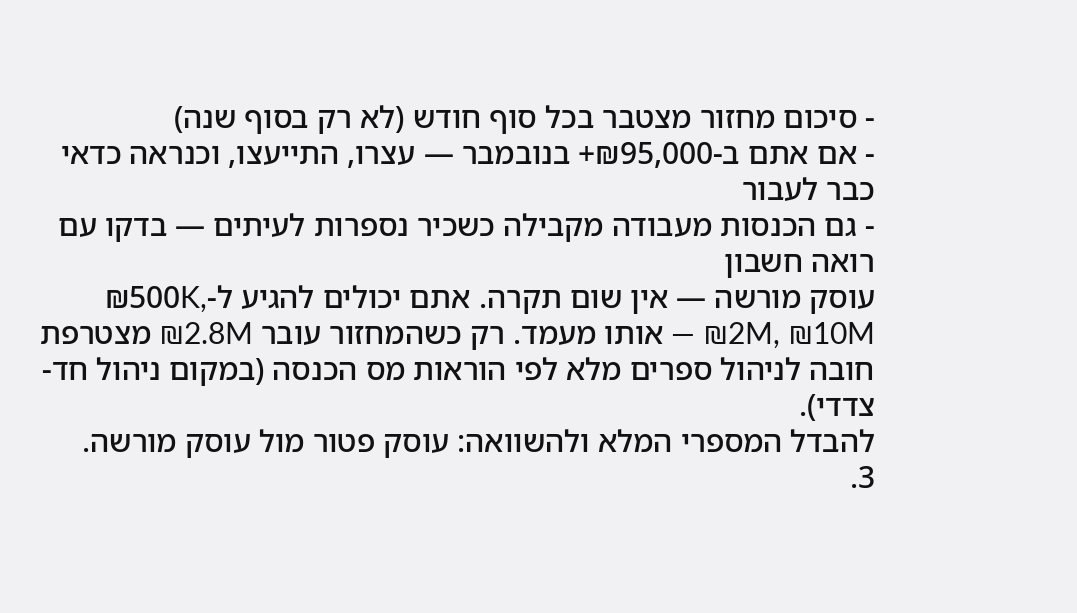- סיכום מחזור מצטבר בכל סוף חודש (לא רק בסוף שנה)
- אם אתם ב-₪95,000+ בנובמבר — עצרו, התייעצו, וכנראה כדאי כבר לעבור
- גם הכנסות מעבודה מקבילה כשכיר נספרות לעיתים — בדקו עם רואה חשבון
עוסק מורשה — אין שום תקרה. אתם יכולים להגיע ל-₪500K, ₪2M, ₪10M — אותו מעמד. רק כשהמחזור עובר ₪2.8M מצטרפת חובה לניהול ספרים מלא לפי הוראות מס הכנסה (במקום ניהול חד-צדדי).
להבדל המספרי המלא ולהשוואה: עוסק פטור מול עוסק מורשה.
3.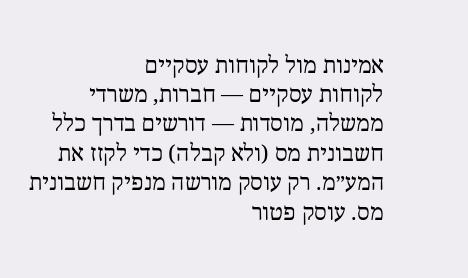אמינות מול לקוחות עסקיים
לקוחות עסקיים — חברות, משרדי ממשלה, מוסדות — דורשים בדרך כלל חשבונית מס (ולא קבלה) כדי לקזז את המע״מ. רק עוסק מורשה מנפיק חשבונית מס. עוסק פטור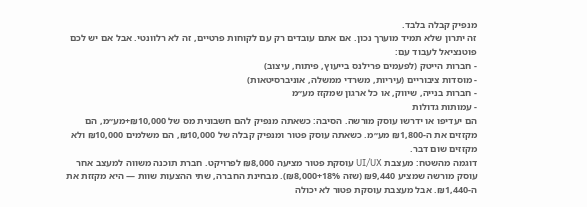מנפיק קבלה בלבד.
זה יתרון שלא תמיד מוערך נכון. אם אתם עובדים רק עם לקוחות פרטיים, זה לא רלוונטי. אבל אם יש לכם פוטנציאל לעבוד עם:
- חברות הייטק (לפעמים פרילנס בייעוץ, פיתוח, עיצוב)
- מוסדות ציבוריים (עיריות, משרדי ממשלה, אוניברסיטאות)
- חברות בנייה, שיווק, או כל ארגון שמקזז מע״מ
- עמותות גדולות
הם יעדיפו או ידרשו עוסק מורשה. הסיבה: כשאתה מנפיק להם חשבונית מס של ₪10,000+מע״מ, הם מקזזים את ה-₪1,800 מע״מ. כשאתה עוסק פטור ומנפיק קבלה של ₪10,000, הם משלמים ₪10,000 ולא מקזזים שום דבר.
דוגמה מהשטח: מעצבת UI/UX עוסקת פטור מציעה ₪8,000 לפרויקט. חברת תוכנה משווה למעצב אחר עוסק מורשה שמציע ₪9,440 (שזה ₪8,000+18%). מבחינת החברה, שתי ההצעות שוות — היא מקזזת את ה-₪1,440. אבל מעצבת עוסקת פטור לא יכולה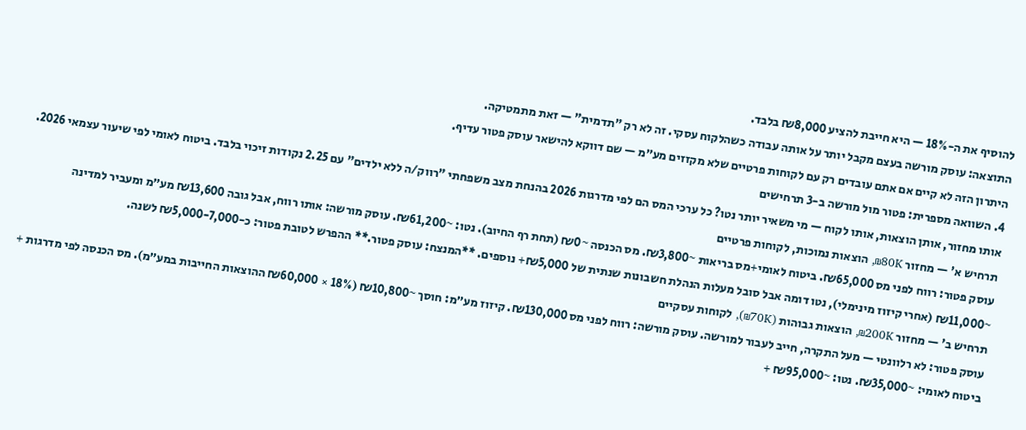להוסיף את ה-18% — היא חייבת להציע ₪8,000 בלבד.
התוצאה: עוסק מורשה בעצם מקבל יותר על אותה עבודה כשהלקוח עסקי. זה לא רק "תדמית" — זאת מתמטיקה.
היתרון הזה לא קיים אם אתם עובדים רק עם לקוחות פרטיים שלא מקזזים מע״מ — שם דווקא להישאר עוסק פטור עדיף.
4. השוואה מספרית: פטור מול מורשה ב-3 תרחישים
אותו מחזור, אותן הוצאות, אותו לקוח — מי משאיר יותר נטו? כל ערכי המס הם לפי מדרגות 2026 בהנחת מצב משפחתי "רווק/ה ללא ילדים" עם 2.25 נקודות זיכוי בלבד. ביטוח לאומי לפי שיעור עצמאי 2026.
תרחיש א' — מחזור ₪80K, הוצאות נמוכות, לקוחות פרטיים
עוסק פטור: רווח לפני מס ₪65,000. ביטוח לאומי+מס בריאות ~₪3,800. מס הכנסה ~₪0 (תחת רף החיוב). נטו: ~₪61,200. עוסק מורשה: אותו רווח, אבל גובה ₪13,600 מע״מ ומעביר למדינה ~₪11,000 (אחרי קיזוז מינימלי), נטו דומה אבל סובל מעלות הנהלת חשבונות שנתית של ₪5,000+ נוספים. **המנצח: עוסק פטור.** ההפרש לטובת פטור: כ-₪5,000-7,000 לשנה.
תרחיש ב' — מחזור ₪200K, הוצאות גבוהות (₪70K), לקוחות עסקיים
עוסק פטור: לא רלוונטי — מעל התקרה, חייב לעבור למורשה. עוסק מורשה: רווח לפני מס ₪130,000. קיזוז מע״מ: חוסך ~₪10,800 (18% × ₪60,000 ההוצאות החייבות במע״מ). מס הכנסה לפי מדרגות + ביטוח לאומי: ~₪35,000. נטו: ~₪95,000 +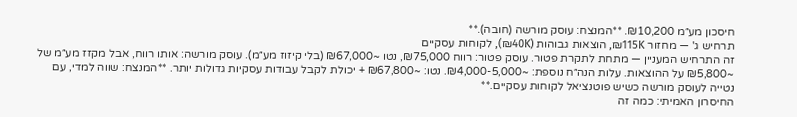חיסכון מע״מ ₪10,200. **המנצח: עוסק מורשה (חובה).**
תרחיש ג' — מחזור ₪115K, הוצאות גבוהות (₪40K), לקוחות עסקיים
זה התרחיש המעניין — מתחת לתקרת פטור. עוסק פטור: רווח ₪75,000, נטו ~₪67,000 (בלי קיזוז מע״מ). עוסק מורשה: אותו רווח, אבל מקזז מע״מ של ~₪5,800 על ההוצאות. עלות הנה״ח נוספת: ~₪4,000-5,000. נטו: ~₪67,800 + יכולת לקבל עבודות עסקיות גדולות יותר. **המנצח: שווה למדי, עם נטייה לעוסק מורשה כשיש פוטנציאל לקוחות עסקיים.**
החיסרון האמיתי: כמה זה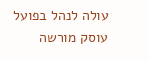עולה לנהל בפועל
עוסק מורשה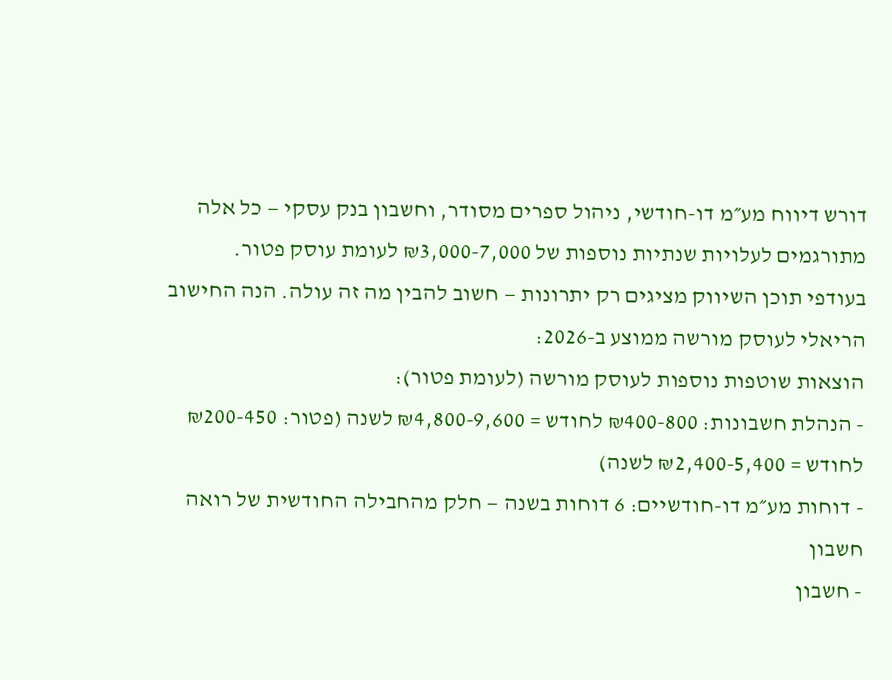דורש דיווח מע״מ דו-חודשי, ניהול ספרים מסודר, וחשבון בנק עסקי — כל אלה מתורגמים לעלויות שנתיות נוספות של ₪3,000-7,000 לעומת עוסק פטור.
בעודפי תוכן השיווק מציגים רק יתרונות — חשוב להבין מה זה עולה. הנה החישוב הריאלי לעוסק מורשה ממוצע ב-2026:
הוצאות שוטפות נוספות לעוסק מורשה (לעומת פטור):
- הנהלת חשבונות: ₪400-800 לחודש = ₪4,800-9,600 לשנה (פטור: ₪200-450 לחודש = ₪2,400-5,400 לשנה)
- דוחות מע״מ דו-חודשיים: 6 דוחות בשנה — חלק מהחבילה החודשית של רואה חשבון
- חשבון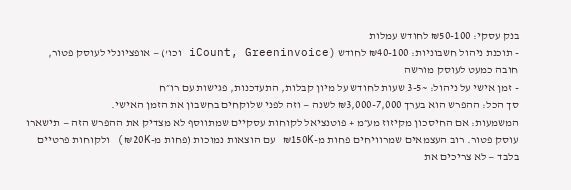בנק עסקי: ₪50-100 לחודש עמלות
- תוכנת ניהול חשבוניות: ₪40-100 לחודש (iCount, Greeninvoice וכו') — אופציונלי לעוסק פטור, חובה כמעט לעוסק מורשה
- זמן אישי על ניהול: ~3-5 שעות לחודש על מיון קבלות, התעדכנות, פגישות עם רו״ח
סך הכל: ההפרש הוא בערך ₪3,000-7,000 לשנה — וזה לפני שלוקחים בחשבון את הזמן האישי.
המשמעות: אם החיסכון מקיזוז מע״מ + פוטנציאל לקוחות עסקיים שמתווסף לא מצדיק את ההפרש הזה — תישארו עוסק פטור. רוב העצמאים שמרוויחים פחות מ-₪150K עם הוצאות נמוכות (פחות מ-₪20K) ולקוחות פרטיים בלבד — לא צריכים את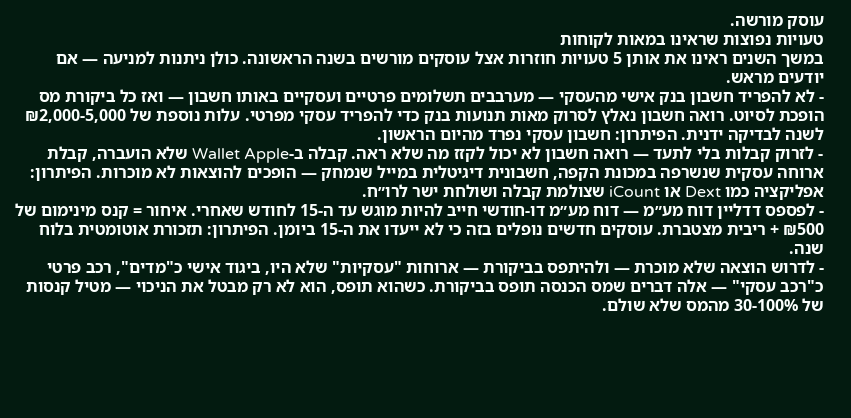עוסק מורשה.
טעויות נפוצות שראינו במאות לקוחות
במשך השנים ראינו את אותן 5 טעויות חוזרות אצל עוסקים מורשים בשנה הראשונה. כולן ניתנות למניעה — אם יודעים מראש.
- לא להפריד חשבון בנק אישי מהעסקי — מערבבים תשלומים פרטיים ועסקיים באותו חשבון — ואז כל ביקורת מס הופכת לסיוט. רואה חשבון נאלץ לסרוק מאות תנועות בנק כדי להפריד עסקי מפרטי. עלות נוספת של ₪2,000-5,000 לשנה לבדיקה ידנית. הפיתרון: חשבון עסקי נפרד מהיום הראשון.
- לזרוק קבלות בלי לתעד — רואה חשבון לא יכול לקזז מה שלא ראה. קבלה ב-Wallet Apple שלא הועברה, קבלת ארוחה עסקית שנשרפה במכונת הקפה, חשבונית דיגיטלית במייל שנמחק — הופכים להוצאות לא מוכרות. הפיתרון: אפליקציה כמו Dext או iCount שצולמת קבלה ושולחת ישר לרו״ח.
- לפספס דדליין דוח מע״מ — דוח מע״מ דו-חודשי חייב להיות מוגש עד ה-15 לחודש שאחרי. איחור = קנס מינימום של ₪500 + ריבית מצטברת. עוסקים חדשים נופלים בזה כי לא ייעדו את ה-15 ביומן. הפיתרון: תזכורת אוטומטית בלוח שנה.
- לדרוש הוצאה שלא מוכרת — ולהיתפס בביקורת — ארוחות "עסקיות" שלא היו, ביגוד אישי כ"מדים", רכב פרטי כ"רכב עסקי" — אלה דברים שמס הכנסה תופס בביקורת. כשהוא תופס, הוא לא רק מבטל את הניכוי — מטיל קנסות של 30-100% מהמס שלא שולם.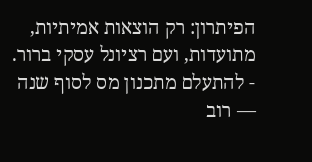הפיתרון: רק הוצאות אמיתיות, מתועדות, ועם רציונל עסקי ברור.
- להתעלם מתכנון מס לסוף שנה — רוב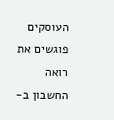העוסקים פוגשים את רואה החשבון ב-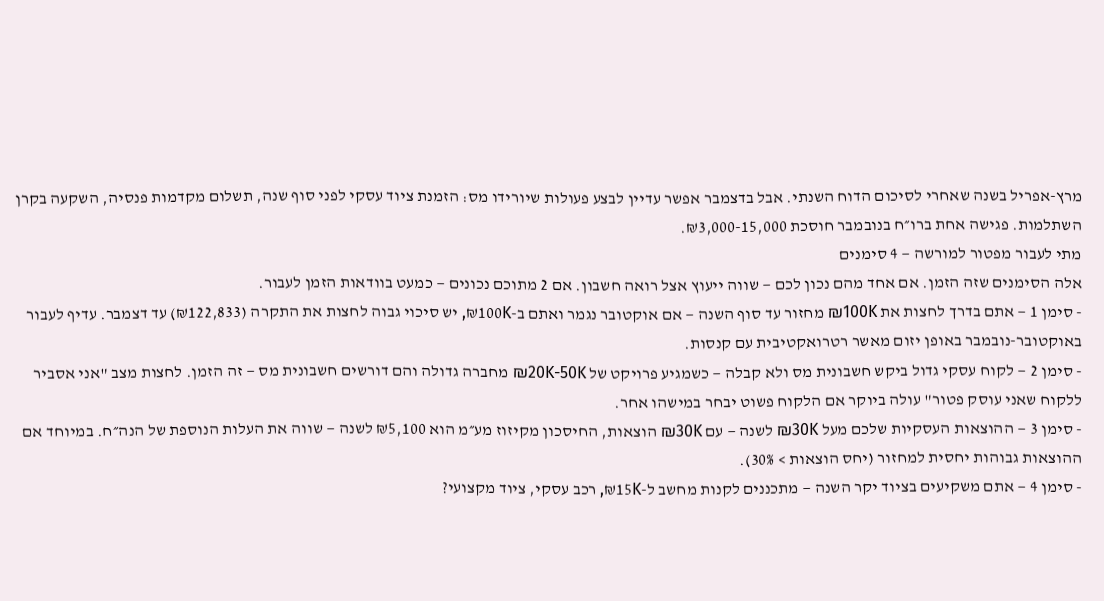מרץ-אפריל בשנה שאחרי לסיכום הדוח השנתי. אבל בדצמבר אפשר עדיין לבצע פעולות שיורידו מס: הזמנת ציוד עסקי לפני סוף שנה, תשלום מקדמות פנסיה, השקעה בקרן השתלמות. פגישה אחת ברו״ח בנובמבר חוסכת ₪3,000-15,000.
מתי לעבור מפטור למורשה — 4 סימנים
אלה הסימנים שזה הזמן. אם אחד מהם נכון לכם — שווה ייעוץ אצל רואה חשבון. אם 2 מתוכם נכונים — כמעט בוודאות הזמן לעבור.
- סימן 1 — אתם בדרך לחצות את ₪100K מחזור עד סוף השנה — אם אוקטובר נגמר ואתם ב-₪100K, יש סיכוי גבוה לחצות את התקרה (₪122,833) עד דצמבר. עדיף לעבור באוקטובר-נובמבר באופן יזום מאשר רטרואקטיבית עם קנסות.
- סימן 2 — לקוח עסקי גדול ביקש חשבונית מס ולא קבלה — כשמגיע פרויקט של ₪20K-50K מחברה גדולה והם דורשים חשבונית מס — זה הזמן. לחצות מצב "אני אסביר ללקוח שאני עוסק פטור" עולה ביוקר אם הלקוח פשוט יבחר במישהו אחר.
- סימן 3 — ההוצאות העסקיות שלכם מעל ₪30K לשנה — עם ₪30K הוצאות, החיסכון מקיזוז מע״מ הוא ₪5,100 לשנה — שווה את העלות הנוספת של הנה״ח. במיוחד אם ההוצאות גבוהות יחסית למחזור (יחס הוצאות > 30%).
- סימן 4 — אתם משקיעים בציוד יקר השנה — מתכננים לקנות מחשב ל-₪15K, רכב עסקי, ציוד מקצועי?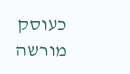כעוסק מורשה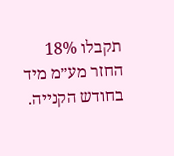תקבלו 18% החזר מע״מ מיד בחודש הקנייה.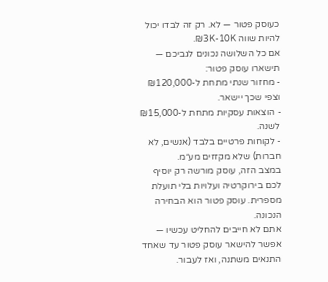כעוסק פטור — לא. רק זה לבדו יכול להיות שווה ₪3K-10K.
אם כל השלושה נכונים לגביכם — תישארו עוסק פטור:
- מחזור שנתי מתחת ל-₪120,000 וצפי שכך יישאר.
- הוצאות עסקיות מתחת ל-₪15,000 לשנה.
- לקוחות פרטיים בלבד (אנשים, לא חברות) שלא מקזזים מע״מ.
במצב הזה, עוסק מורשה רק יוסיף לכם בירוקרטיה ועלויות בלי תועלת מספרית. עוסק פטור הוא הבחירה הנכונה.
אתם לא חייבים להחליט עכשיו — אפשר להישאר עוסק פטור עד שאחד התנאים משתנה, ואז לעבור.